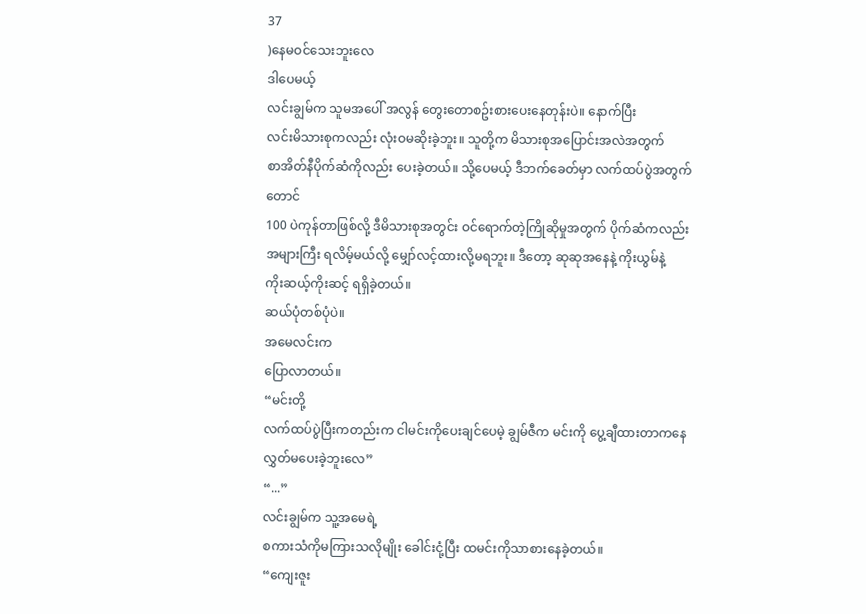37
)နေမဝင်သေးဘူးလေ
ဒါပေမယ့်
လင်းချွမ်က သူမအပေါ် အလွန် တွေးတောစဥ်းစားပေးနေတုန်းပဲ။ နောက်ပြီး
လင်းမိသားစုကလည်း လုံးဝမဆိုးခဲ့ဘူး။ သူတို့က မိသားစုအပြောင်းအလဲအတွက်
စာအိတ်နီပိုက်ဆံကိုလည်း ပေးခဲ့တယ်။ သို့ပေမယ့် ဒီဘက်ခေတ်မှာ လက်ထပ်ပွဲအတွက်တောင်
100 ပဲကုန်တာဖြစ်လို့ ဒီမိသားစုအတွင်း ဝင်ရောက်တဲ့ကြိုဆိုမှုအတွက် ပိုက်ဆံကလည်း
အများကြီး ရလိမ့်မယ်လို့ မျှော်လင့်ထားလို့မရဘူး။ ဒီတော့ ဆုဆုအနေနဲ့ ကိုးယွမ်နဲ့
ကိုးဆယ့်ကိုးဆင့် ရရှိခဲ့တယ်။
ဆယ်ပုံတစ်ပုံပဲ။
အမေလင်းက
ပြောလာတယ်။
“မင်းတို့
လက်ထပ်ပွဲပြီးကတည်းက ငါမင်းကိုပေးချင်ပေမဲ့ ချွမ်ဇီက မင်းကို ပွေ့ချီထားတာကနေ
လွှတ်မပေးခဲ့ဘူးလေ”
“...”
လင်းချွမ်က သူ့အမေရဲ့
စကားသံကိုမကြားသလိုမျိုး ခေါင်းငုံ့ပြီး ထမင်းကိုသာစားနေခဲ့တယ်။
“ကျေးဇူး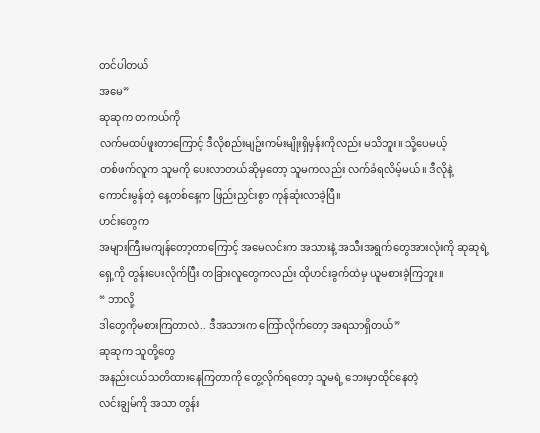တင်ပါတယ်
အမေ”
ဆုဆုက တကယ်ကို
လက်မထပ်ဖူးတာကြောင့် ဒီလိုစည်းမျဥ်းကမ်းမျိုးရှိမှန်းကိုလည်း မသိဘူး။ သို့ပေမယ့်
တစ်ဖက်လူက သူမကို ပေးလာတယ်ဆိုမှတော့ သူမကလည်း လက်ခံရလိမ့်မယ်။ ဒီလိုနဲ့
ကောင်းမွန်တဲ့ နေ့တစ်နေ့က ဖြည်းညှင်းစွာ ကုန်ဆုံးလာခဲ့ပြီ။
ဟင်းတွေက
အများကြီးမကျန်တော့တာကြောင့် အမေလင်းက အသားနဲ့ အသီးအရွက်တွေအားလုံးကို ဆုဆုရဲ့
ရှေ့ကို တွန်းပေးလိုက်ပြီး တခြားလူတွေကလည်း ထိုဟင်းခွက်ထဲမှ ယူမစားခဲ့ကြဘူး။
“ ဘာလို့
ဒါတွေကိုမစားကြတာလဲ.. ဒီအသားက ကြော်လိုက်တော့ အရသာရှိတယ်”
ဆုဆုက သူတို့တွေ
အနည်းငယ်သတိထားနေကြတာကို တွေ့လိုက်ရတော့ သူမရဲ့ ဘေးမှာထိုင်နေတဲ့
လင်းချွမ်ကို အသာ တွန်း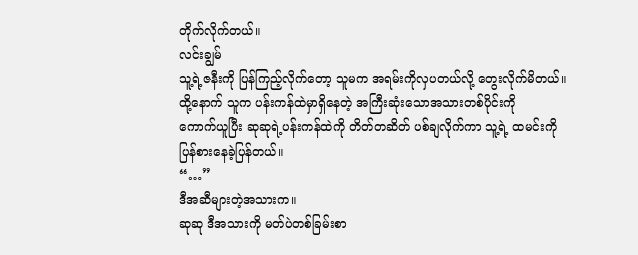တိုက်လိုက်တယ်။
လင်းချွမ်
သူ့ရဲ့ဇနီးကို ပြန်ကြည့်လိုက်တော့ သူမက အရမ်းကိုလှပတယ်လို့ တွေးလိုက်မိတယ်။
ထို့နောက် သူက ပန်းကန်ထဲမှာရှိနေတဲ့ အကြီးဆုံးသောအသားတစ်ပိုင်းကို
ကောက်ယူပြီး ဆုဆုရဲ့ပန်းကန်ထဲကို တိတ်တဆိတ် ပစ်ချလိုက်ကာ သူ့ရဲ့ ထမင်းကို
ပြန်စားနေခဲ့ပြန်တယ်။
“…”
ဒီအဆီများတဲ့အသားက။
ဆုဆု ဒီအသားကို မတ်ပဲတစ်ခြမ်းစာ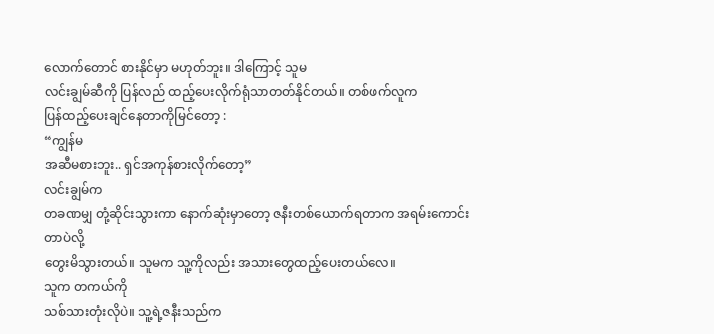လောက်တောင် စားနိုင်မှာ မဟုတ်ဘူး။ ဒါကြောင့် သူမ
လင်းချွမ်ဆီကို ပြန်လည် ထည့်ပေးလိုက်ရုံသာတတ်နိုင်တယ်။ တစ်ဖက်လူက
ပြန်ထည့်ပေးချင်နေတာကိုမြင်တော့ :
“ကျွန်မ
အဆီမစားဘူး.. ရှင်အကုန်စားလိုက်တော့”
လင်းချွမ်က
တခဏမျှ တုံ့ဆိုင်းသွားကာ နောက်ဆုံးမှာတော့ ဇနီးတစ်ယောက်ရတာက အရမ်းကောင်းတာပဲလို့
တွေးမိသွားတယ်။ သူမက သူ့ကိုလည်း အသားတွေထည့်ပေးတယ်လေ။
သူက တကယ်ကို
သစ်သားတုံးလိုပဲ။ သူ့ရဲ့ဇနီးသည်က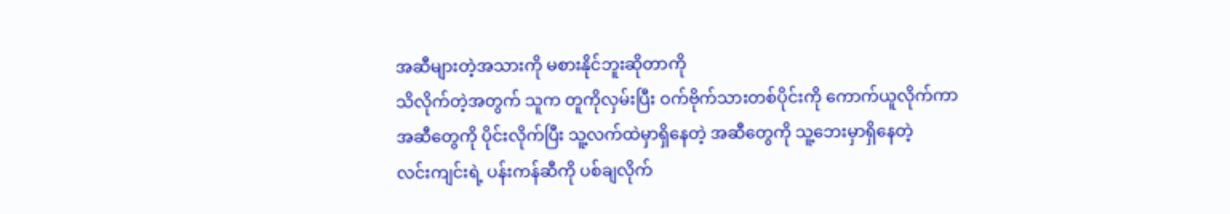အဆီများတဲ့အသားကို မစားနိုင်ဘူးဆိုတာကို
သိလိုက်တဲ့အတွက် သူက တူကိုလှမ်းပြီး ဝက်ဗိုက်သားတစ်ပိုင်းကို ကောက်ယူလိုက်ကာ
အဆီတွေကို ပိုင်းလိုက်ပြီး သူ့လက်ထဲမှာရှိနေတဲ့ အဆီတွေကို သူ့ဘေးမှာရှိနေတဲ့
လင်းကျင်းရဲ့ ပန်းကန်ဆီကို ပစ်ချလိုက်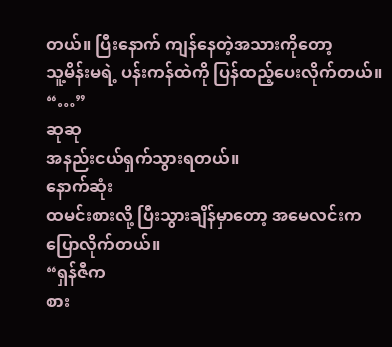တယ်။ ပြီးနောက် ကျန်နေတဲ့အသားကိုတော့
သူ့မိန်းမရဲ့ ပန်းကန်ထဲကို ပြန်ထည့်ပေးလိုက်တယ်။
“…”
ဆုဆု
အနည်းငယ်ရှက်သွားရတယ်။
နောက်ဆုံး
ထမင်းစားလို့ ပြီးသွားချိန်မှာတော့ အမေလင်းက ပြောလိုက်တယ်။
“ရှန်ဇီက
စား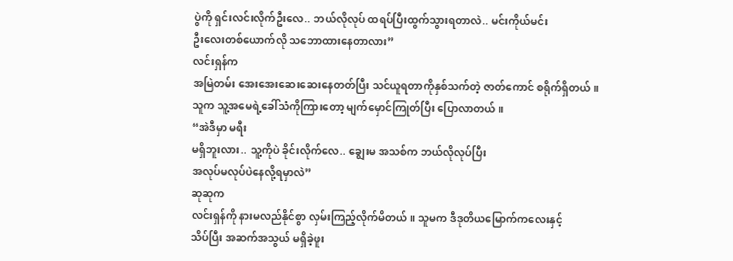ပွဲကို ရှင်းလင်းလိုက်ဦးလေ.. ဘယ်လိုလုပ် ထရပ်ပြီးထွက်သွားရတာလဲ.. မင်းကိုယ်မင်း
ဦးလေးတစ်ယောက်လို သဘောထားနေတာလား”
လင်းရှန်က
အမြဲတမ်း အေးအေးဆေးဆေးနေတတ်ပြီး သင်ယူရတာကိုနှစ်သက်တဲ့ ဇာတ်ကောင် စရိုက်ရှိတယ်။
သူက သူ့အမေရဲ့ခေါ်သံကိုကြားတော့ မျက်မှောင်ကြုတ်ပြီး ပြောလာတယ်။
“အဲဒီမှာ မရီး
မရှိဘူးလား.. သူ့ကိုပဲ ခိုင်းလိုက်လေ.. ချွေးမ အသစ်က ဘယ်လိုလုပ်ပြီး
အလုပ်မလုပ်ပဲနေလို့ရမှာလဲ”
ဆုဆုက
လင်းရှန်ကို နားမလည်နိုင်စွာ လှမ်းကြည့်လိုက်မိတယ်။ သူမက ဒီဒုတိယမြောက်ကလေးနှင့်
သိပ်ပြီး အဆက်အသွယ် မရှိခဲ့ဖူး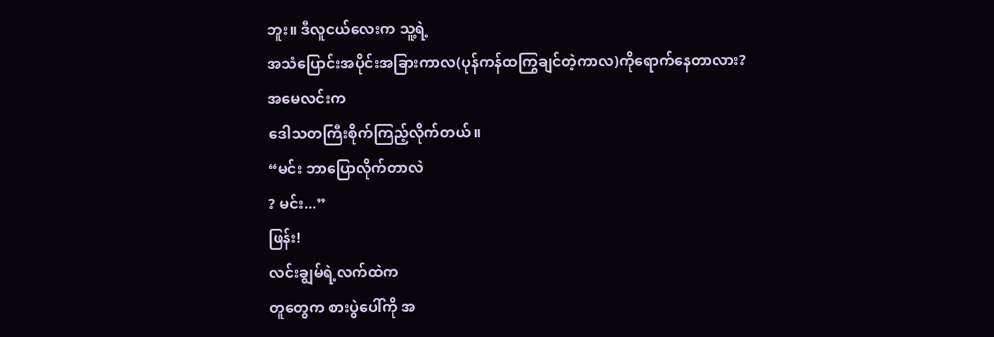ဘူး။ ဒီလူငယ်လေးက သူ့ရဲ့
အသံပြောင်းအပိုင်းအခြားကာလ(ပုန်ကန်ထကြွချင်တဲ့ကာလ)ကိုရောက်နေတာလား?
အမေလင်းက
ဒေါသတကြီးစိုက်ကြည့်လိုက်တယ်။
“မင်း ဘာပြောလိုက်တာလဲ
? မင်း...”
ဖြန်း!
လင်းချွမ်ရဲ့လက်ထဲက
တူတွေက စားပွဲပေါ်ကို အ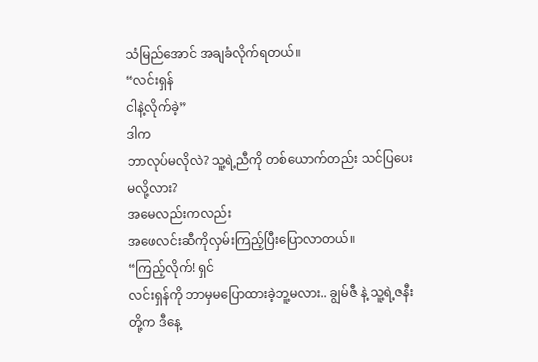သံမြည်အောင် အချခံလိုက်ရတယ်။
“လင်းရှန်
ငါနဲ့လိုက်ခဲ့”
ဒါက
ဘာလုပ်မလိုလဲ? သူ့ရဲ့ညီကို တစ်ယောက်တည်း သင်ပြပေးမလို့လား?
အမေလည်းကလည်း
အဖေလင်းဆီကိုလှမ်းကြည့်ပြီးပြောလာတယ်။
“ကြည့်လိုက်! ရှင်
လင်းရှန်ကို ဘာမှမပြောထားခဲ့ဘူ့မလား.. ချွမ်ဇီ နဲ့ သူ့ရဲ့ဇနီးတို့က ဒီနေ့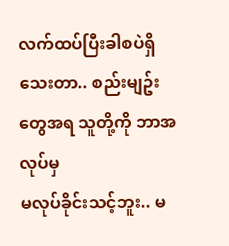လက်ထပ်ပြီးခါစပဲရှိသေးတာ.. စည်းမျဥ်းတွေအရ သူတို့ကို ဘာအလုပ်မှ
မလုပ်ခိုင်းသင့်ဘူး.. မ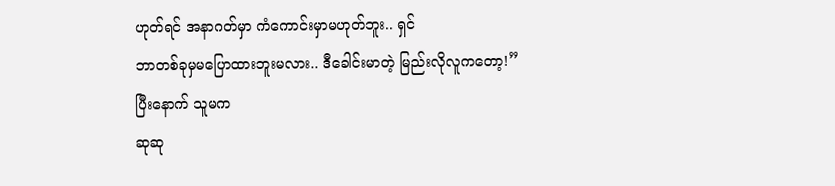ဟုတ်ရင် အနာဂတ်မှာ ကံကောင်းမှာမဟုတ်ဘူး.. ရှင်
ဘာတစ်ခုမှမပြောထားဘူးမလား.. ဒီခေါင်းမာတဲ့ မြည်းလိုလူကတော့!”
ပြီးနောက် သူမက
ဆုဆု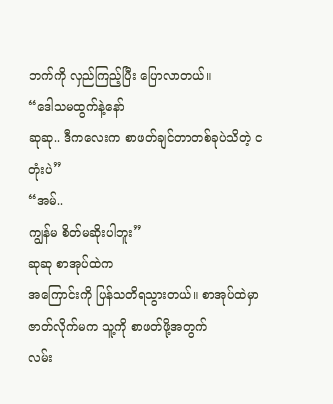ဘက်ကို လှည်ကြည့်ပြီး ပြောလာတယ်။
“ဒေါသမထွက်နဲ့နော်
ဆုဆု.. ဒီကလေးက စာဖတ်ချင်တာတစ်ခုပဲသိတဲ့ ငတုံးပဲ”
“အမ်..
ကျွန်မ စိတ်မဆိုးပါဘူး”
ဆုဆု စာအုပ်ထဲက
အကြောင်းကို ပြန်သတိရသွားတယ်။ စာအုပ်ထဲမှာ ဇာတ်လိုက်မက သူ့ကို စာဖတ်ဖို့အတွက်
လမ်း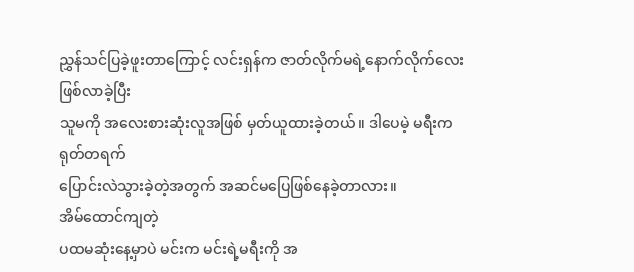ညွှန်သင်ပြခဲ့ဖူးတာကြောင့် လင်းရှန်က ဇာတ်လိုက်မရဲ့နောက်လိုက်လေးဖြစ်လာခဲ့ပြီး
သူမကို အလေးစားဆုံးလူအဖြစ် မှတ်ယူထားခဲ့တယ်။ ဒါပေမဲ့ မရီးက ရုတ်တရက်
ပြောင်းလဲသွားခဲ့တဲ့အတွက် အဆင်မပြေဖြစ်နေခဲ့တာလား။
အိမ်ထောင်ကျတဲ့
ပထမဆုံးနေ့မှာပဲ မင်းက မင်းရဲ့မရီးကို အ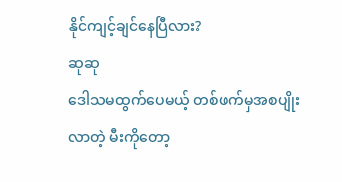နိုင်ကျင့်ချင်နေပြီလား?
ဆုဆု
ဒေါသမထွက်ပေမယ့် တစ်ဖက်မှအစပျိုးလာတဲ့ မီးကိုတော့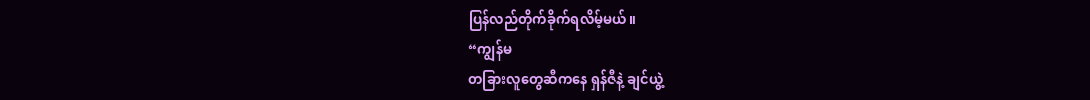ပြန်လည်တိုက်ခိုက်ရလိမ့်မယ်။
“ကျွန်မ
တခြားလူတွေဆီကနေ ရှန်ဇီနဲ့ ချင်ယွဲ့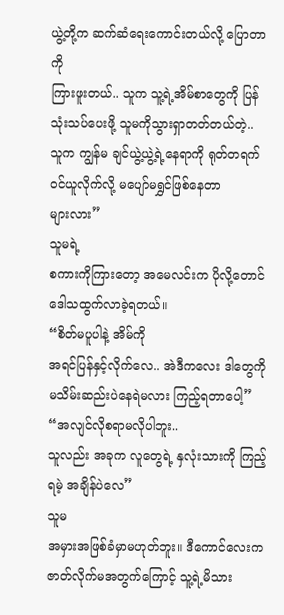ယွဲ့တို့က ဆက်ဆံရေးကောင်းတယ်လို့ ပြောတာကို
ကြားဖူးတယ်.. သူက သူ့ရဲ့အိမ်စာတွေကို ပြန်သုံးသပ်ပေးဖို့ သူမကိုသွားရှာတတ်တယ်တဲ့..
သူက ကျွန်မ ချင်ယွဲ့ယွဲ့ရဲ့နေရာကို ရုတ်တရက် ဝင်ယူလိုက်လို့ မပျော်မရွှင်ဖြစ်နေတာ
များလား”
သူမရဲ့
စကားကိုကြားတော့ အမေလင်းက ပိုလို့တောင် ဒေါသထွက်လာခဲ့ရတယ်။
“စိတ်မပူပါနဲ့ အိမ်ကို
အရင်ပြန်နှင့်လိုက်လေ.. အဲဒီကလေး ဒါတွေကို မသိမ်းဆည်းပဲနေရဲမလား ကြည့်ရတာပေါ့”
“အလျင်လိုစရာမလိုပါဘူး..
သူလည်း အခုက လူတွေရဲ့ နှလုံးသားကို ကြည့်ရမဲ့ အချိန်ပဲလေ”
သူမ
အမှားအဖြစ်ခံမှာမဟုတ်ဘူး။ ဒီကောင်လေးက ဇာတ်လိုက်မအတွက်ကြောင့် သူ့ရဲ့မိသား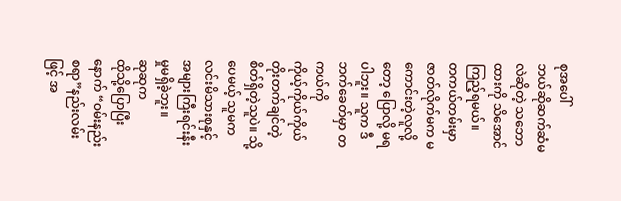စုအပေါ်
ဘယ်ဆိုဆက်ဆံမလဲဆိုတဲ့ သဘောထားကို သိအောင်ကြည့်ရမယ်။
တကယ်တမ်းမှာ
ဇာတ်လိုက်မက မကောင်းတဲ့လူလို့တော့ ပြောလို့ မရပါဘူး။ သူက ဒီဘက်ခေတ်မှာ တကယ်ကို
ကိုယ့်ကိုယ်ကိုယ်တိုးတက်ချင်တဲ့စိတ်ရှိတဲ့သူပဲ။ သို့ပေမယ့် သူမက
လင်းမိသားစုနှင့် အများကြီးရင်းနီးမှုမရှိခဲ့ဘူး။
ဆုဆုက
ထိုသို့ပြောပြီးနောက် “ဝမ်းနည်းစရာ”နည်းလမ်းဖြင့် အ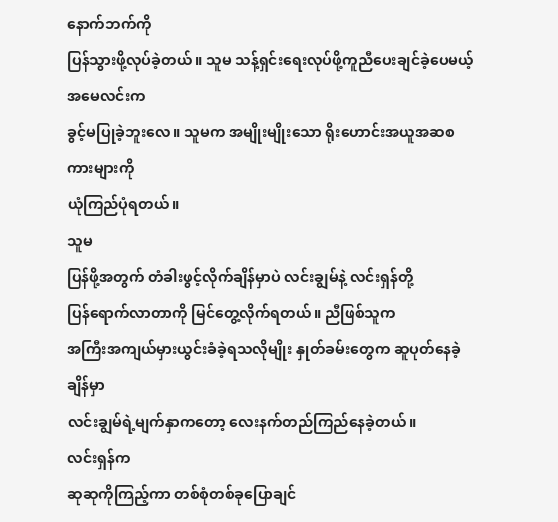နောက်ဘက်ကို
ပြန်သွားဖို့လုပ်ခဲ့တယ်။ သူမ သန့်ရှင်းရေးလုပ်ဖို့ကူညီပေးချင်ခဲ့ပေမယ့် အမေလင်းက
ခွင့်မပြုခဲ့ဘူးလေ။ သူမက အမျိုးမျိုးသော ရိုးဟောင်းအယူအဆစကားများကို
ယုံကြည်ပုံရတယ်။
သူမ
ပြန်ဖို့အတွက် တံခါးဖွင့်လိုက်ချိန်မှာပဲ လင်းချွမ်နဲ့ လင်းရှန်တို့
ပြန်ရောက်လာတာကို မြင်တွေ့လိုက်ရတယ်။ ညီဖြစ်သူက
အကြီးအကျယ်မှားယွင်းခံခဲ့ရသလိုမျိုး နှုတ်ခမ်းတွေက ဆူပုတ်နေခဲ့ချိန်မှာ
လင်းချွမ်ရဲ့မျက်နှာကတော့ လေးနက်တည်ကြည်နေခဲ့တယ်။
လင်းရှန်က
ဆုဆုကိုကြည့်ကာ တစ်စုံတစ်ခုပြောချင်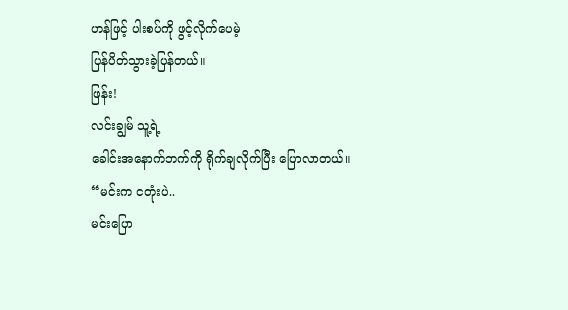ဟန်ဖြင့် ပါးစပ်ကို ဖွင့်လိုက်ပေမဲ့
ပြန်ပိတ်သွားခဲ့ပြန်တယ်။
ဖြန်း!
လင်းချွမ် သူ့ရဲ့
ခေါင်းအနောက်ဘက်ကို ရိုက်ချလိုက်ပြီး ပြောလာတယ်။
“မင်းက ငတုံးပဲ..
မင်းပြော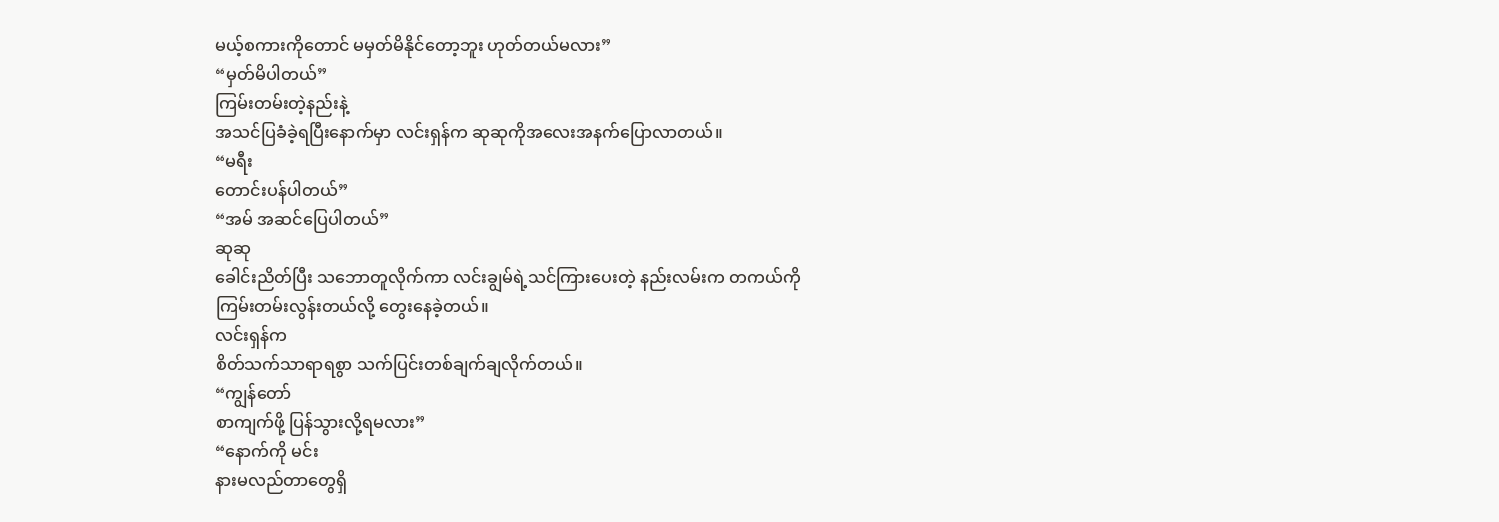မယ့်စကားကိုတောင် မမှတ်မိနိုင်တော့ဘူး ဟုတ်တယ်မလား”
“မှတ်မိပါတယ်”
ကြမ်းတမ်းတဲ့နည်းနဲ့
အသင်ပြခံခဲ့ရပြီးနောက်မှာ လင်းရှန်က ဆုဆုကိုအလေးအနက်ပြောလာတယ်။
“မရီး
တောင်းပန်ပါတယ်”
“အမ် အဆင်ပြေပါတယ်”
ဆုဆု
ခေါင်းညိတ်ပြီး သဘောတူလိုက်ကာ လင်းချွမ်ရဲ့သင်ကြားပေးတဲ့ နည်းလမ်းက တကယ်ကို
ကြမ်းတမ်းလွန်းတယ်လို့ တွေးနေခဲ့တယ်။
လင်းရှန်က
စိတ်သက်သာရာရစွာ သက်ပြင်းတစ်ချက်ချလိုက်တယ်။
“ကျွန်တော်
စာကျက်ဖို့ ပြန်သွားလို့ရမလား”
“နောက်ကို မင်း
နားမလည်တာတွေရှိ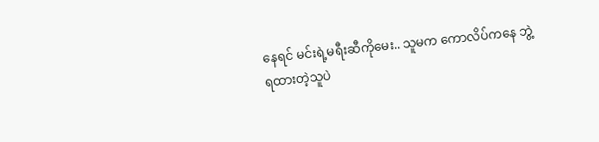နေရင် မင်းရဲ့မရီးဆီကိုမေး.. သူမက ကောလိပ်ကနေ ဘွဲ့ရထားတဲ့သူပဲ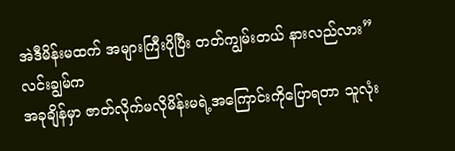အဲဒီမိန်းမထက် အများကြီးပိုပြီး တတ်ကျွမ်းတယ် နားလည်လား”
လင်းချွမ်က
အခုချိန်မှာ ဇာတ်လိုက်မလိုမိန်းမရဲ့အကြောင်းကိုပြောရတာ သူလုံး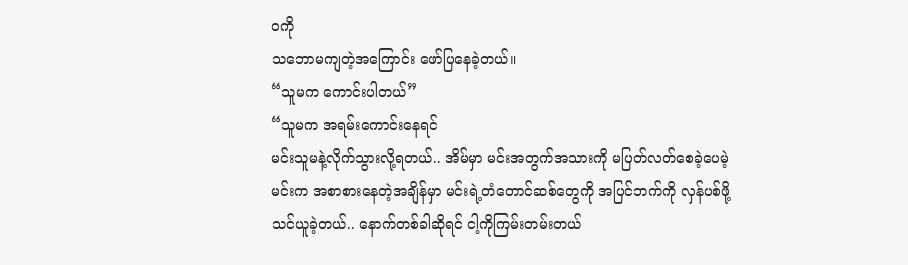ဝကို
သဘောမကျတဲ့အကြောင်း ဖော်ပြနေခဲ့တယ်။
“သူမက ကောင်းပါတယ်”
“သူမက အရမ်းကောင်းနေရင်
မင်းသူမနဲ့လိုက်သွားလို့ရတယ်.. အိမ်မှာ မင်းအတွက်အသားကို မပြတ်လတ်စေခဲ့ပေမဲ့
မင်းက အစာစားနေတဲ့အချိန်မှာ မင်းရဲ့တံတောင်ဆစ်တွေကို အပြင်ဘက်ကို လှန်ပစ်ဖို့
သင်ယူခဲ့တယ်.. နောက်တစ်ခါဆိုရင် ငါ့ကိုကြမ်းတမ်းတယ်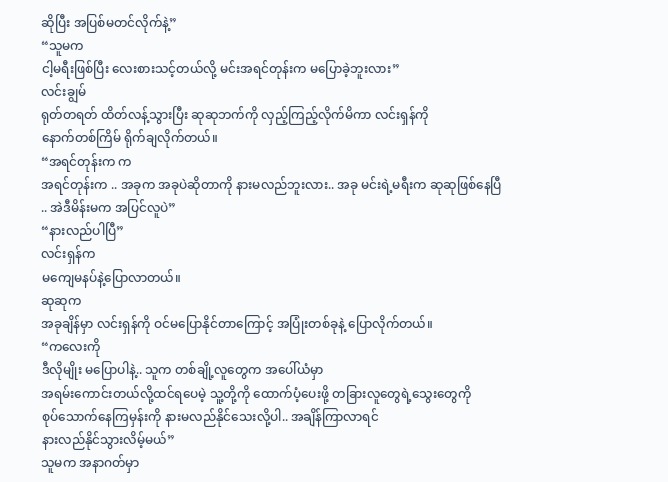ဆိုပြီး အပြစ်မတင်လိုက်နဲ့”
“သူမက
ငါ့မရီးဖြစ်ပြီး လေးစားသင့်တယ်လို့ မင်းအရင်တုန်းက မပြောခဲ့ဘူးလား”
လင်းချွမ်
ရုတ်တရတ် ထိတ်လန့်သွားပြီး ဆုဆုဘက်ကို လှည့်ကြည့်လိုက်မိကာ လင်းရှန်ကို
နောက်တစ်ကြိမ် ရိုက်ချလိုက်တယ်။
“အရင်တုန်းက က
အရင်တုန်းက .. အခုက အခုပဲဆိုတာကို နားမလည်ဘူးလား.. အခု မင်းရဲ့မရီးက ဆုဆုဖြစ်နေပြီ
.. အဲဒီမိန်းမက အပြင်လူပဲ”
“နားလည်ပါပြီ”
လင်းရှန်က
မကျေမနပ်နဲ့ပြောလာတယ်။
ဆုဆုက
အခုချိန်မှာ လင်းရှန်ကို ဝင်မပြောနိုင်တာကြောင့် အပြုံးတစ်ခုနဲ့ ပြောလိုက်တယ်။
“ကလေးကို
ဒီလိုမျိုး မပြောပါနဲ့.. သူက တစ်ချို့လူတွေက အပေါ်ယံမှာ
အရမ်းကောင်းတယ်လို့ထင်ရပေမဲ့ သူ့တို့ကို ထောက်ပံ့ပေးဖို့ တခြားလူတွေရဲ့သွေးတွေကို
စုပ်သောက်နေကြမှန်းကို နားမလည်နိုင်သေးလို့ပါ.. အချိန်ကြာလာရင်
နားလည်နိုင်သွားလိမ့်မယ်”
သူမက အနာဂတ်မှာ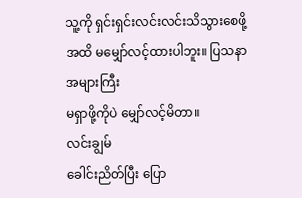သူ့ကို ရှင်းရှင်းလင်းလင်းသိသွားစေဖို့အထိ မမျှော်လင့်ထားပါဘူး။ ပြသနာ အများကြီး
မရှာဖို့ကိုပဲ မျှော်လင့်မိတာ။
လင်းချွမ်
ခေါင်းညိတ်ပြီး ပြော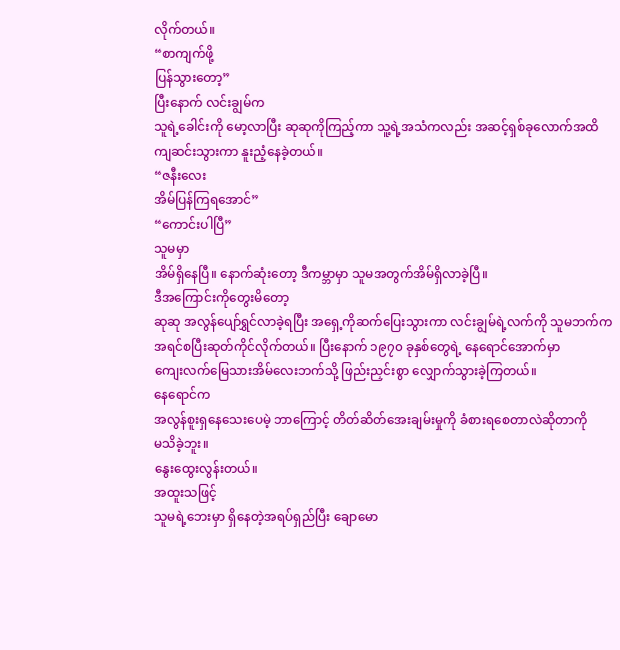လိုက်တယ်။
“စာကျက်ဖို့
ပြန်သွားတော့”
ပြီးနောက် လင်းချွမ်က
သူရဲ့ခေါင်းကို မော့လာပြီး ဆုဆုကိုကြည့်ကာ သူ့ရဲ့အသံကလည်း အဆင့်ရှစ်ခုလောက်အထိ
ကျဆင်းသွားကာ နူးညံ့နေခဲ့တယ်။
“ဇနီးလေး
အိမ်ပြန်ကြရအောင်”
“ကောင်းပါပြီ”
သူမမှာ
အိမ်ရှိနေပြီ။ နောက်ဆုံးတော့ ဒီကမ္ဘာမှာ သူမအတွက်အိမ်ရှိလာခဲ့ပြီ။
ဒီအကြောင်းကိုတွေးမိတော့
ဆုဆု အလွန်ပျော်ရွှင်လာခဲ့ရပြီး အရှေ့ကိုဆက်ပြေးသွားကာ လင်းချွမ်ရဲ့လက်ကို သူမဘက်က
အရင်စပြီးဆုတ်ကိုင်လိုက်တယ်။ ပြီးနောက် ၁၉၇၀ ခုနှစ်တွေရဲ့ နေရောင်အောက်မှာ
ကျေးလက်မြေသားအိမ်လေးဘက်သို့ ဖြည်းညှင်းစွာ လျှောက်သွားခဲ့ကြတယ်။
နေရောင်က
အလွန်စူးရှနေသေးပေမဲ့ ဘာကြောင့် တိတ်ဆိတ်အေးချမ်းမှုကို ခံစားရစေတာလဲဆိုတာကို
မသိခဲ့ဘူး။
နွေးထွေးလွန်းတယ်။
အထူးသဖြင့်
သူမရဲ့ဘေးမှာ ရှိနေတဲ့အရပ်ရှည်ပြီး ချောမော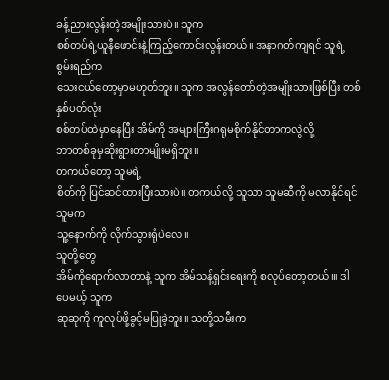ခန့်ညားလွန်းတဲ့အမျိုးသားပဲ။ သူက
စစ်တပ်ရဲ့ယူနီဖောင်းနဲ့ကြည့်ကောင်းလွန်းတယ်။ အနာဂတ်ကျရင် သူရဲ့ စွမ်းရည်က
သေးငယ်တော့မှာမဟုတ်ဘူး။ သူက အလွန်တော်တဲ့အမျိုးသားဖြစ်ပြီး တစ်နှစ်ပတ်လုံး
စစ်တပ်ထဲမှာနေပြီး အိမ်ကို အများကြီးဂရုမစိုက်နိုင်တာကလွဲလို့
ဘာတစ်ခုမှဆိုးရွားတာမျိုးမရှိဘူး။
တကယ်တော့ သူမရဲ့
စိတ်ကို ပြင်ဆင်ထားပြီးသားပဲ။ တကယ်လို့ သူသာ သူမဆီကို မလာနိုင်ရင် သူမက
သူ့နောက်ကို လိုက်သွားရုံပဲလေ။
သူတို့တွေ
အိမ်ကိုရောက်လာတာနဲ့ သူက အိမ်သန့်ရှင်းရေးကို စလုပ်တော့တယ်၊။ ဒါပေမယ့် သူက
ဆုဆုကို ကူလုပ်ဖို့ခွင့်မပြုခဲ့ဘူး။ သတို့သမီးက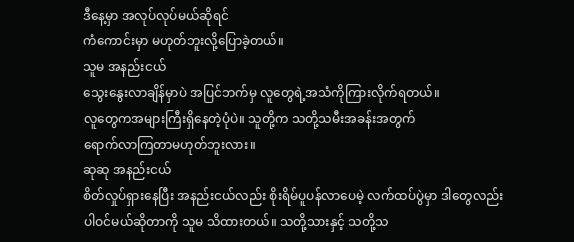ဒီနေ့မှာ အလုပ်လုပ်မယ်ဆိုရင်
ကံကောင်းမှာ မဟုတ်ဘူးလို့ပြောခဲ့တယ်။
သူမ အနည်းငယ်
သွေးနွေးလာချိန်မှာပဲ အပြင်ဘက်မှ လူတွေရဲ့အသံကိုကြားလိုက်ရတယ်။
လူတွေကအများကြီးရှိနေတဲ့ပုံပဲ။ သူတို့က သတို့သမီးအခန်းအတွက်
ရောက်လာကြတာမဟုတ်ဘူးလား။
ဆုဆု အနည်းငယ်
စိတ်လှုပ်ရှားနေပြီး အနည်းငယ်လည်း စိုးရိမ်ပူပန်လာပေမဲ့ လက်ထပ်ပွဲမှာ ဒါတွေလည်း
ပါဝင်မယ်ဆိုတာကို သူမ သိထားတယ်။ သတို့သားနှင့် သတို့သ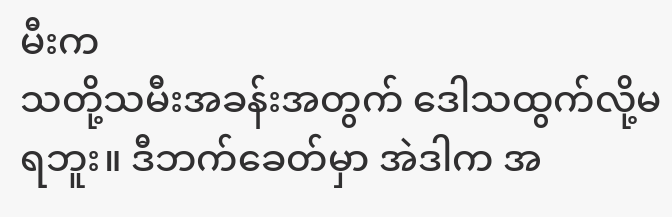မီးက
သတို့သမီးအခန်းအတွက် ဒေါသထွက်လို့မရဘူး။ ဒီဘက်ခေတ်မှာ အဲဒါက အ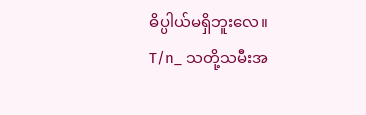ဓိပ္ပါယ်မရှိဘူးလေ။
T/n_ သတို့သမီးအ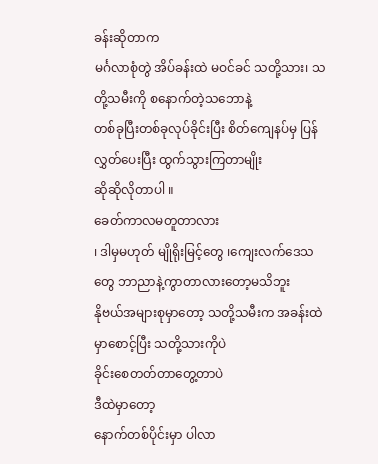ခန်းဆိုတာက
မင်္ဂလာစုံတွဲ အိပ်ခန်းထဲ မဝင်ခင် သတို့သား၊ သတို့သမီးကို စနောက်တဲ့သဘောနဲ့
တစ်ခုပြီးတစ်ခုလုပ်ခိုင်းပြီး စိတ်ကျေနပ်မှ ပြန်လွှတ်ပေးပြီး ထွက်သွားကြတာမျိုး
ဆိုဆိုလိုတာပါ ။
ခေတ်ကာလမတူတာလား
၊ ဒါမှမဟုတ် မျိုရိုးမြင့်တွေ ၊ကျေးလက်ဒေသတွေ ဘာညာနဲ့ကွာတာလားတော့မသိဘူး
နိုဗယ်အများစုမှာတော့ သတို့သမီးက အခန်းထဲမှာစောင့်ပြီး သတို့သားကိုပဲ
ခိုင်းစေတတ်တာတွေ့တာပဲ
ဒီထဲမှာတော့
နောက်တစ်ပိုင်းမှာ ပါလာ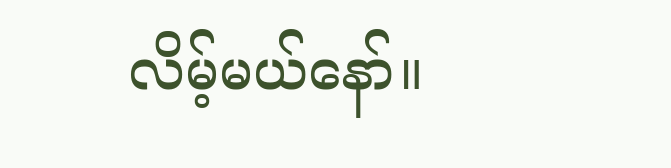လိမ့်မယ်နော်။